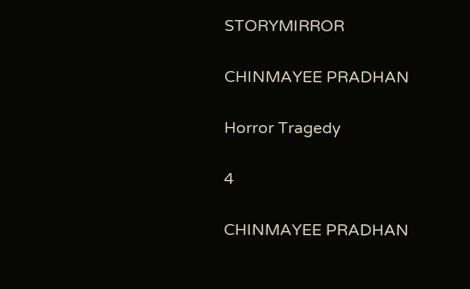STORYMIRROR

CHINMAYEE PRADHAN

Horror Tragedy

4

CHINMAYEE PRADHAN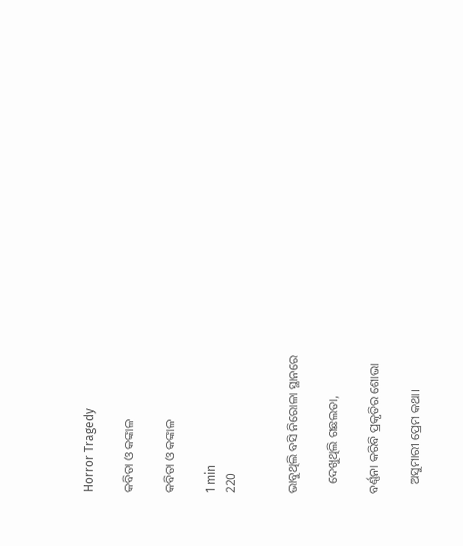Horror Tragedy

କବିତା ଓ କଙ୍କାଳ

କବିତା ଓ କଙ୍କାଳ

1 min
220


ଭାବୁଥିଲି ବସି ନିରୋଳା ସ୍ଥାନରେ

   ଦେଖୁଥିଲି ଗଛଲତା,

ବର୍ଣ୍ଣନା କରିବି ପ୍ରକୃତିର ଶୋଭା

   ଅସୁମାରୀ ପ୍ରେମ କଥା।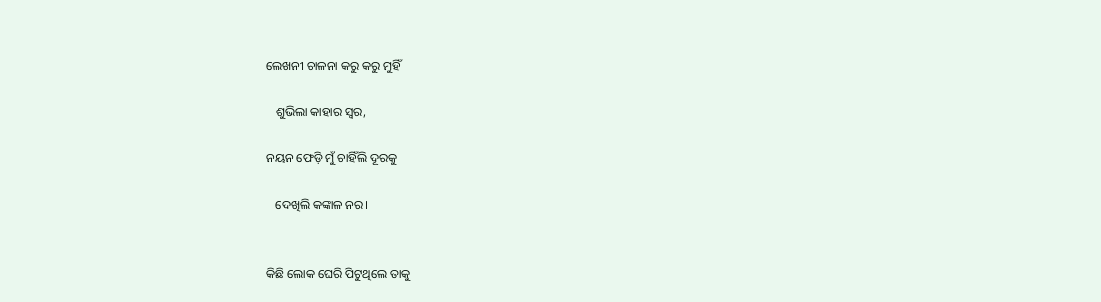ଲେଖନୀ ଚାଳନା କରୁ କରୁ ମୁହିଁ

   ଶୁଭିଲା କାହାର ସ୍ବର,

ନୟନ ଫେଡ଼ି ମୁଁ ଚାହିଁଲି ଦୂରକୁ

   ଦେଖିଲି କଙ୍କାଳ ନର।


କିଛି ଲୋକ ଘେରି ପିଟୁଥିଲେ ତାକୁ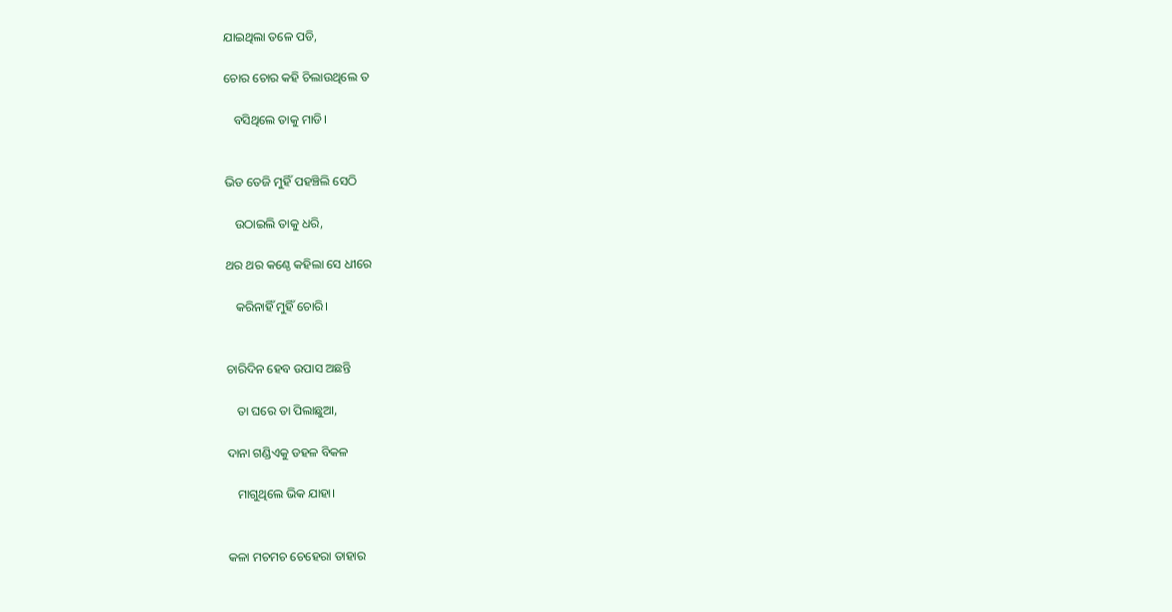ଯାଇଥିଲା ତଳେ ପଡି,

ଚୋର ଚୋର କହି ଚିଲାଉଥିଲେ ତ

   ବସିଥିଲେ ତାକୁ ମାଡି।


ଭିଡ ତେଜି ମୁହିଁ ପହଞ୍ଚିଲି ସେଠି

   ଉଠାଇଲି ତାକୁ ଧରି,

ଥର ଥର କଣ୍ଠେ କହିଲା ସେ ଧୀରେ

   କରିନାହିଁ ମୁହିଁ ଚୋରି।


ଚାରିଦିନ ହେବ ଉପାସ ଅଛନ୍ତି

   ତା ଘରେ ତା ପିଲାଛୁଆ,

ଦାନା ଗଣ୍ଡିଏକୁ ଡହଳ ବିକଳ

   ମାଗୁଥିଲେ ଭିକ ଯାହା।


କଳା ମଚମଚ ଚେହେରା ତାହାର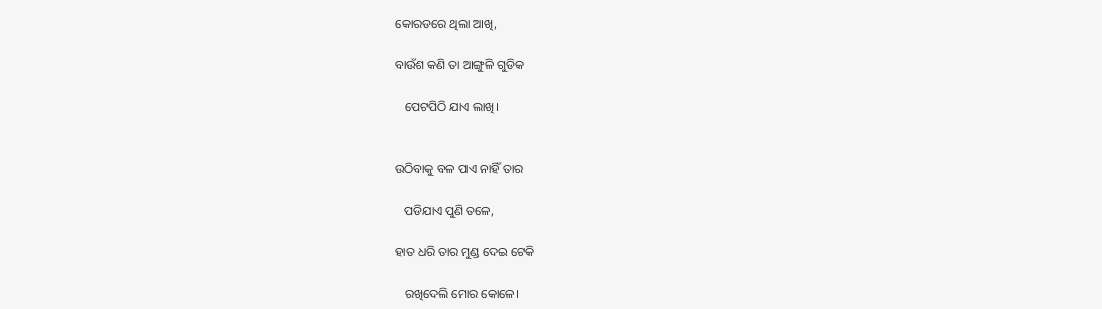କୋରଡରେ ଥିଲା ଆଖି,

ବାଉଁଶ କଣି ତା ଆଙ୍ଗୁଳି ଗୁଡିକ

   ପେଟପିଠି ଯାଏ ଲାଖି।


ଉଠିବାକୁ ବଳ ପାଏ ନାହିଁ ତାର

   ପଡିଯାଏ ପୁଣି ତଳେ,

ହାତ ଧରି ତାର ମୁଣ୍ଡ ଦେଇ ଟେକି

   ରଖିଦେଲି ମୋର କୋଳେ।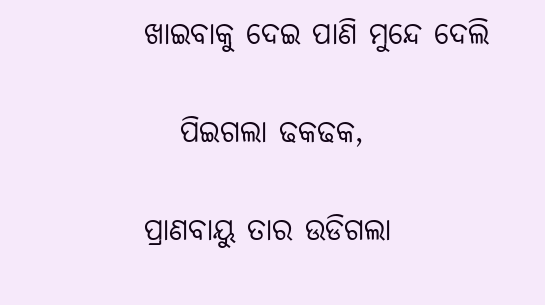ଖାଇବାକୁ ଦେଇ ପାଣି ମୁନ୍ଦେ ଦେଲି

   ପିଇଗଲା ଢକଢକ,

ପ୍ରାଣବାୟୁ ତାର ଉଡିଗଲା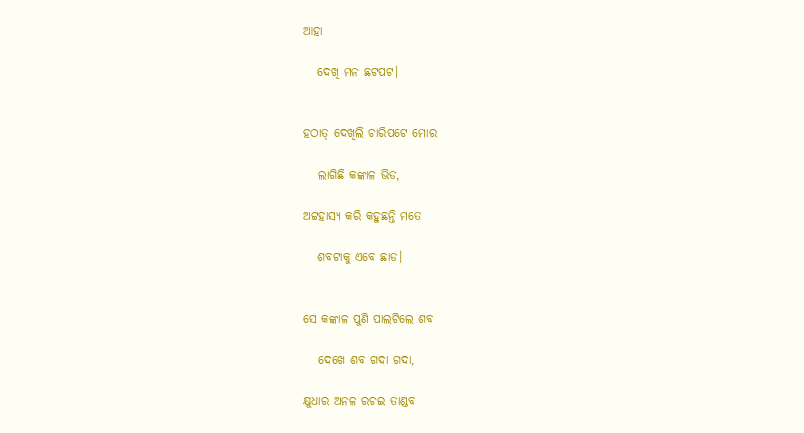ଆହା

   ଦେଖି ମନ ଛଟପଟ।


ହଠାତ୍ ଦେଖିଲି ଚାରିପଟେ ମୋର

   ଲାଗିଛି କଙ୍କାଳ ଭିଡ,

ଅଟ୍ଟହାସ୍ୟ କରି କହୁଛନ୍ତି ମତେ

   ଶବଟାକୁ ଏବେ ଛାଡ।


ସେ କଙ୍କାଳ ପୁଣି ପାଲଟିଲେ ଶବ

   ଦେଖେ ଶବ ଗଦା ଗଦା,

କ୍ଷୁଧାର ଅନଳ ରଚଇ ତାଣ୍ଡବ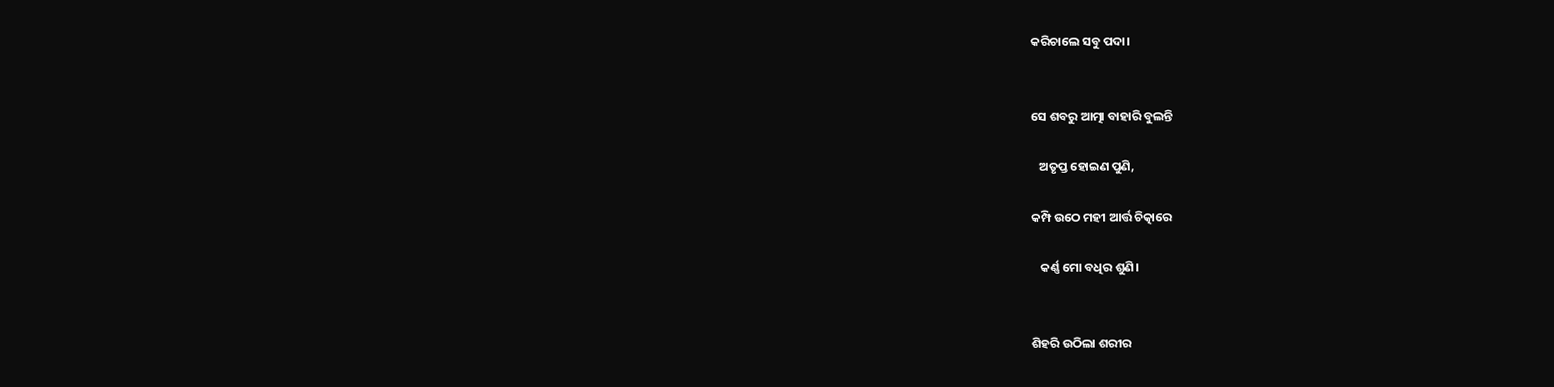କରିଚାଲେ ସବୁ ପଦା।


ସେ ଶବରୁ ଆତ୍ମା ବାହାରି ବୁଲନ୍ତି

   ଅତୃପ୍ତ ହୋଇଣ ପୁଣି,

କମ୍ପି ଉଠେ ମହୀ ଆର୍ତ୍ତ ଚିତ୍କାରେ

   କର୍ଣ୍ଣ ମୋ ବଧିର ଶୁଣି।


ଶିହରି ଉଠିଲା ଶରୀର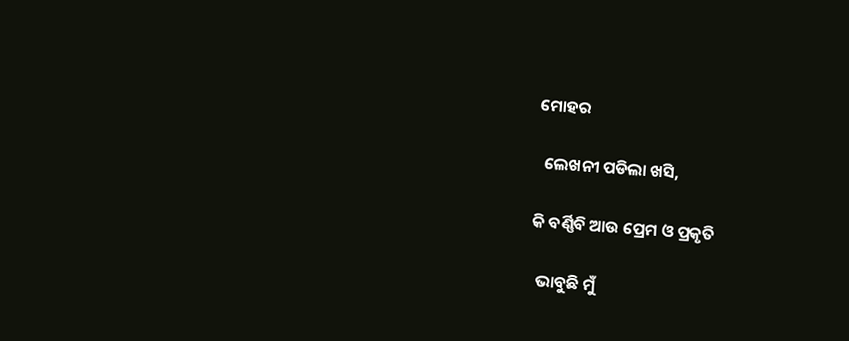ମୋହର

  ଲେଖନୀ ପଡିଲା ଖସି,

କି ବର୍ଣ୍ଣିବି ଆଉ ପ୍ରେମ ଓ ପ୍ରକୃତି

  ଭାବୁଛି ମୁଁ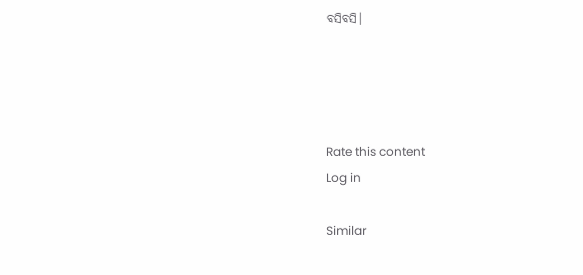ବସିବସି।




Rate this content
Log in

Similar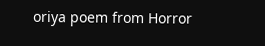oriya poem from Horror